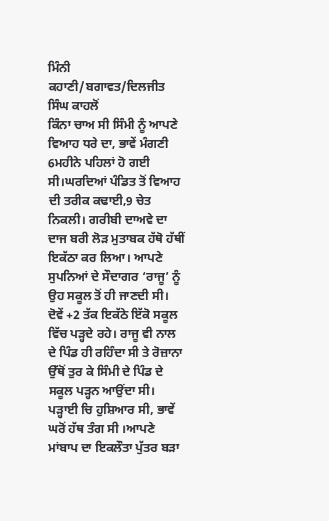ਮਿੰਨੀ ਕਹਾਣੀ/ਬਗਾਵਤ/ਦਿਲਜੀਤ ਸਿੰਘ ਕਾਹਲੋਂ
ਕਿੰਨਾ ਚਾਅ ਸੀ ਸਿੰਮੀ ਨੂੰ ਆਪਣੇ ਵਿਆਹ ਧਰੇ ਦਾ, ਭਾਵੇਂ ਮੰਗਣੀ 6ਮਹੀਨੇ ਪਹਿਲਾਂ ਹੋ ਗਈ ਸੀ।ਘਰਦਿਆਂ ਪੰਡਿਤ ਤੋਂ ਵਿਆਹ ਦੀ ਤਰੀਕ ਕਢਾਈ,9 ਚੇਤ ਨਿਕਲੀ। ਗਰੀਬੀ ਦਾਅਵੇ ਦਾ ਦਾਜ ਬਰੀ ਲੋੜ ਮੁਤਾਬਕ ਹੱਥੋ ਹੱਥੀਂ ਇਕੱਠਾ ਕਰ ਲਿਆ। ਆਪਣੇ ਸੁਪਨਿਆਂ ਦੇ ਸੌਦਾਗਰ ‘ਰਾਜੂ’ ਨੂੰ ਉਹ ਸਕੂਲ ਤੋਂ ਹੀ ਜਾਣਦੀ ਸੀ। ਦੋਵੇਂ +2 ਤੱਕ ਇਕੱਠੇ ਇੱਕੋ ਸਕੂਲ ਵਿੱਚ ਪੜ੍ਹਦੇ ਰਹੇ। ਰਾਜੂ ਵੀ ਨਾਲ ਦੇ ਪਿੰਡ ਹੀ ਰਹਿੰਦਾ ਸੀ ਤੇ ਰੋਜ਼ਾਨਾ ਉੱਥੋਂ ਤੁਰ ਕੇ ਸਿੰਮੀ ਦੇ ਪਿੰਡ ਦੇ ਸਕੂਲ ਪੜ੍ਹਨ ਆਉਂਦਾ ਸੀ। ਪੜ੍ਹਾਈ ਚਿ ਹੁਸ਼ਿਆਰ ਸੀ, ਭਾਵੇਂ ਘਰੋਂ ਹੱਥ ਤੰਗ ਸੀ ।ਆਪਣੇ ਮਾਂਬਾਪ ਦਾ ਇਕਲੌਤਾ ਪੁੱਤਰ ਬੜਾ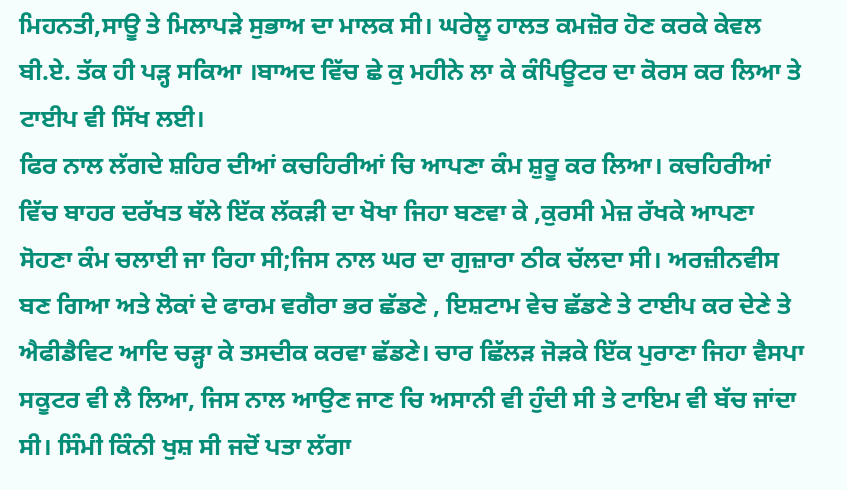ਮਿਹਨਤੀ,ਸਾਊ ਤੇ ਮਿਲਾਪੜੇ ਸੁਭਾਅ ਦਾ ਮਾਲਕ ਸੀ। ਘਰੇਲੂ ਹਾਲਤ ਕਮਜ਼ੋਰ ਹੋਣ ਕਰਕੇ ਕੇਵਲ ਬੀ.ਏ. ਤੱਕ ਹੀ ਪੜ੍ਹ ਸਕਿਆ ।ਬਾਅਦ ਵਿੱਚ ਛੇ ਕੁ ਮਹੀਨੇ ਲਾ ਕੇ ਕੰਪਿਊਟਰ ਦਾ ਕੋਰਸ ਕਰ ਲਿਆ ਤੇ ਟਾਈਪ ਵੀ ਸਿੱਖ ਲਈ।
ਫਿਰ ਨਾਲ ਲੱਗਦੇ ਸ਼ਹਿਰ ਦੀਆਂ ਕਚਹਿਰੀਆਂ ਚਿ ਆਪਣਾ ਕੰਮ ਸ਼ੁਰੂ ਕਰ ਲਿਆ। ਕਚਹਿਰੀਆਂ ਵਿੱਚ ਬਾਹਰ ਦਰੱਖਤ ਥੱਲੇ ਇੱਕ ਲੱਕੜੀ ਦਾ ਖੋਖਾ ਜਿਹਾ ਬਣਵਾ ਕੇ ,ਕੁਰਸੀ ਮੇਜ਼ ਰੱਖਕੇ ਆਪਣਾ ਸੋਹਣਾ ਕੰਮ ਚਲਾਈ ਜਾ ਰਿਹਾ ਸੀ;ਜਿਸ ਨਾਲ ਘਰ ਦਾ ਗੁਜ਼ਾਰਾ ਠੀਕ ਚੱਲਦਾ ਸੀ। ਅਰਜ਼ੀਨਵੀਸ ਬਣ ਗਿਆ ਅਤੇ ਲੋਕਾਂ ਦੇ ਫਾਰਮ ਵਗੈਰਾ ਭਰ ਛੱਡਣੇ , ਇਸ਼ਟਾਮ ਵੇਚ ਛੱਡਣੇ ਤੇ ਟਾਈਪ ਕਰ ਦੇਣੇ ਤੇ ਐਫੀਡੈਵਿਟ ਆਦਿ ਚੜ੍ਹਾ ਕੇ ਤਸਦੀਕ ਕਰਵਾ ਛੱਡਣੇ। ਚਾਰ ਛਿੱਲੜ ਜੋੜਕੇ ਇੱਕ ਪੁਰਾਣਾ ਜਿਹਾ ਵੈਸਪਾ ਸਕੂਟਰ ਵੀ ਲੈ ਲਿਆ, ਜਿਸ ਨਾਲ ਆਉਣ ਜਾਣ ਚਿ ਅਸਾਨੀ ਵੀ ਹੁੰਦੀ ਸੀ ਤੇ ਟਾਇਮ ਵੀ ਬੱਚ ਜਾਂਦਾ ਸੀ। ਸਿੰਮੀ ਕਿੰਨੀ ਖੁਸ਼ ਸੀ ਜਦੋਂ ਪਤਾ ਲੱਗਾ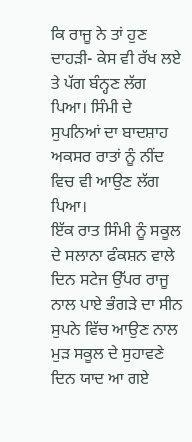ਕਿ ਰਾਜੂ ਨੇ ਤਾਂ ਹੁਣ ਦਾਹੜੀ- ਕੇਸ ਵੀ ਰੱਖ ਲਏ ਤੇ ਪੱਗ ਬੰਨ੍ਹਣ ਲੱਗ ਪਿਆ। ਸਿੰਮੀ ਦੇ ਸੁਪਨਿਆਂ ਦਾ ਬਾਦਸ਼ਾਹ ਅਕਸਰ ਰਾਤਾਂ ਨੂੰ ਨੀਂਦ ਵਿਚ ਵੀ ਆਉਣ ਲੱਗ ਪਿਆ।
ਇੱਕ ਰਾਤ ਸਿੰਮੀ ਨੂੰ ਸਕੂਲ ਦੇ ਸਲਾਨਾ ਫੰਕਸ਼ਨ ਵਾਲੇ ਦਿਨ ਸਟੇਜ ਉੱਪਰ ਰਾਜੂ ਨਾਲ ਪਾਏ ਭੰਗੜੇ ਦਾ ਸੀਨ ਸੁਪਨੇ ਵਿੱਚ ਆਉਣ ਨਾਲ ਮੁੜ ਸਕੂਲ ਦੇ ਸੁਹਾਵਣੇ ਦਿਨ ਯਾਦ ਆ ਗਏ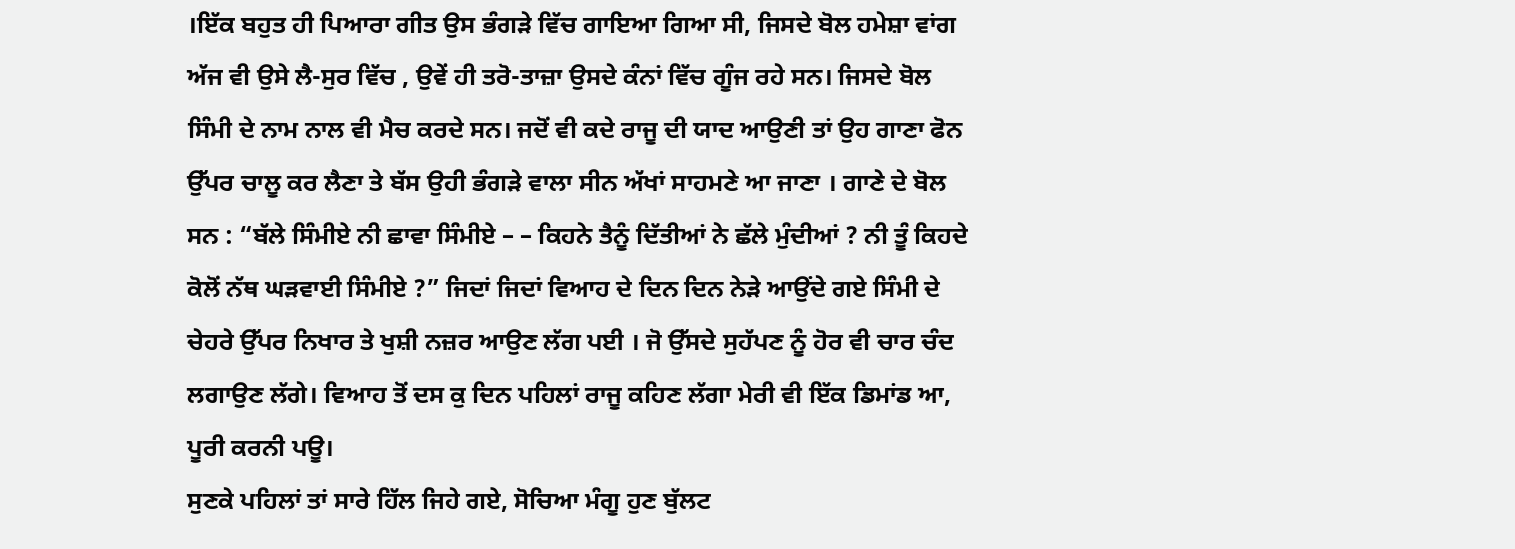।ਇੱਕ ਬਹੁਤ ਹੀ ਪਿਆਰਾ ਗੀਤ ਉਸ ਭੰਗੜੇ ਵਿੱਚ ਗਾਇਆ ਗਿਆ ਸੀ, ਜਿਸਦੇ ਬੋਲ ਹਮੇਸ਼ਾ ਵਾਂਗ ਅੱਜ ਵੀ ਉਸੇ ਲੈ-ਸੁਰ ਵਿੱਚ , ਉਵੇਂ ਹੀ ਤਰੋ-ਤਾਜ਼ਾ ਉਸਦੇ ਕੰਨਾਂ ਵਿੱਚ ਗੂੰਜ ਰਹੇ ਸਨ। ਜਿਸਦੇ ਬੋਲ ਸਿੰਮੀ ਦੇ ਨਾਮ ਨਾਲ ਵੀ ਮੈਚ ਕਰਦੇ ਸਨ। ਜਦੋਂ ਵੀ ਕਦੇ ਰਾਜੂ ਦੀ ਯਾਦ ਆਉਣੀ ਤਾਂ ਉਹ ਗਾਣਾ ਫੋਨ ਉੱਪਰ ਚਾਲੂ ਕਰ ਲੈਣਾ ਤੇ ਬੱਸ ਉਹੀ ਭੰਗੜੇ ਵਾਲਾ ਸੀਨ ਅੱਖਾਂ ਸਾਹਮਣੇ ਆ ਜਾਣਾ । ਗਾਣੇ ਦੇ ਬੋਲ ਸਨ : “ਬੱਲੇ ਸਿੰਮੀਏ ਨੀ ਛਾਵਾ ਸਿੰਮੀਏ – – ਕਿਹਨੇ ਤੈਨੂੰ ਦਿੱਤੀਆਂ ਨੇ ਛੱਲੇ ਮੁੰਦੀਆਂ ? ਨੀ ਤੂੰ ਕਿਹਦੇ ਕੋਲੋਂ ਨੱਥ ਘੜਵਾਈ ਸਿੰਮੀਏ ?” ਜਿਦਾਂ ਜਿਦਾਂ ਵਿਆਹ ਦੇ ਦਿਨ ਦਿਨ ਨੇੜੇ ਆਉਂਦੇ ਗਏ ਸਿੰਮੀ ਦੇ ਚੇਹਰੇ ਉੱਪਰ ਨਿਖਾਰ ਤੇ ਖੁਸ਼ੀ ਨਜ਼ਰ ਆਉਣ ਲੱਗ ਪਈ । ਜੋ ਉੱਸਦੇ ਸੁਹੱਪਣ ਨੂੰ ਹੋਰ ਵੀ ਚਾਰ ਚੰਦ ਲਗਾਉਣ ਲੱਗੇ। ਵਿਆਹ ਤੋਂ ਦਸ ਕੁ ਦਿਨ ਪਹਿਲਾਂ ਰਾਜੂ ਕਹਿਣ ਲੱਗਾ ਮੇਰੀ ਵੀ ਇੱਕ ਡਿਮਾਂਡ ਆ, ਪੂਰੀ ਕਰਨੀ ਪਊ।
ਸੁਣਕੇ ਪਹਿਲਾਂ ਤਾਂ ਸਾਰੇ ਹਿੱਲ ਜਿਹੇ ਗਏ, ਸੋਚਿਆ ਮੰਗੂ ਹੁਣ ਬੁੱਲਟ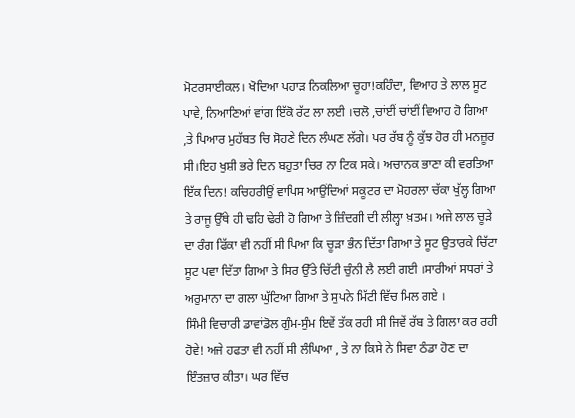ਮੋਟਰਸਾਈਕਲ। ਖੋਦਿਆ ਪਹਾੜ ਨਿਕਲਿਆ ਚੂਹਾ!ਕਹਿੰਦਾ, ਵਿਆਹ ਤੇ ਲਾਲ ਸੂਟ ਪਾਵੇ, ਨਿਆਣਿਆਂ ਵਾਂਗ ਇੱਕੋ ਰੱਟ ਲਾ ਲਈ ।ਚਲੋ ,ਚਾਂਈਂ ਚਾਂਈਂ ਵਿਆਹ ਹੋ ਗਿਆ ,ਤੇ ਪਿਆਰ ਮੁਹੱਬਤ ਚਿ ਸੋਹਣੇ ਦਿਨ ਲੰਘਣ ਲੱਗੇ। ਪਰ ਰੱਬ ਨੂੰ ਕੁੱਝ ਹੋਰ ਹੀ ਮਨਜ਼ੂਰ ਸੀ।ਇਹ ਖੁਸ਼ੀ ਭਰੇ ਦਿਨ ਬਹੁਤਾ ਚਿਰ ਨਾ ਟਿਕ ਸਕੇ। ਅਚਾਨਕ ਭਾਣਾ ਕੀ ਵਰਤਿਆ ਇੱਕ ਦਿਨ! ਕਚਿਹਰੀਉਂ ਵਾਪਿਸ ਆਉਂਦਿਆਂ ਸਕੂਟਰ ਦਾ ਮੋਹਰਲਾ ਚੱਕਾ ਖੁੱਲ੍ਹ ਗਿਆ ਤੇ ਰਾਜੂ ਉੱਥੇ ਹੀ ਢਹਿ ਢੇਰੀ ਹੋ ਗਿਆ ਤੇ ਜ਼ਿੰਦਗੀ ਦੀ ਲੀਲ੍ਹਾ ਖ਼ਤਮ। ਅਜੇ ਲਾਲ ਚੂੜੇ ਦਾ ਰੰਗ ਫਿੱਕਾ ਵੀ ਨਹੀਂ ਸੀ ਪਿਆ ਕਿ ਚੂੜਾ ਭੰਨ ਦਿੱਤਾ ਗਿਆ ਤੇ ਸੂਟ ਉਤਾਰਕੇ ਚਿੱਟਾ ਸੂਟ ਪਵਾ ਦਿੱਤਾ ਗਿਆ ਤੇ ਸਿਰ ਉੱਤੇ ਚਿੱਟੀ ਚੁੰਨੀ ਲੈ ਲਈ ਗਈ ।ਸਾਰੀਆਂ ਸਧਰਾਂ ਤੇ ਅਰੁਮਾਨਾ ਦਾ ਗਲਾ ਘੁੱਟਿਆ ਗਿਆ ਤੇ ਸੁਪਨੇ ਮਿੱਟੀ ਵਿੱਚ ਮਿਲ ਗਏ ।
ਸਿੰਮੀ ਵਿਚਾਰੀ ਡਾਵਾਂਡੋਲ ਗੁੰਮ-ਸੁੰਮ ਇਵੇਂ ਤੱਕ ਰਹੀ ਸੀ ਜਿਵੇਂ ਰੱਬ ਤੇ ਗਿਲਾ ਕਰ ਰਹੀ ਹੋਵੇ! ਅਜੇ ਹਫਤਾ ਵੀ ਨਹੀਂ ਸੀ ਲੰਘਿਆ , ਤੇ ਨਾ ਕਿਸੇ ਨੇ ਸਿਵਾ ਠੰਡਾ ਹੋਣ ਦਾ ਇੰਤਜ਼ਾਰ ਕੀਤਾ। ਘਰ ਵਿੱਚ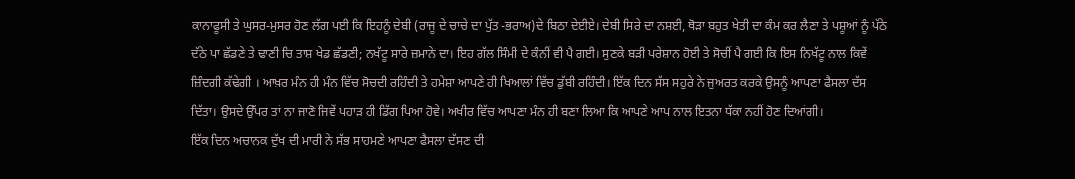ਕਾਨਾਫੂਸੀ ਤੇ ਘੁਸਰ-ਮੁਸਰ ਹੋਣ ਲੱਗ ਪਈ ਕਿ ਇਹਨੂੰ ਦੇਬੀ (ਰਾਜੂ ਦੇ ਚਾਚੇ ਦਾ ਪੁੱਤ -ਭਰਾਅ)ਦੇ ਬਿਠਾ ਦੇਈਏ। ਦੇਬੀ ਸਿਰੇ ਦਾ ਨਸ਼ਈ, ਥੋੜਾ ਬਹੁਤ ਖੇਤੀ ਦਾ ਕੰਮ ਕਰ ਲੈਣਾ ਤੇ ਪਸ਼ੂਆਂ ਨੂੰ ਪੱਠੇ ਦੱਠੇ ਪਾ ਛੱਡਣੇ ਤੇ ਢਾਣੀ ਚਿ ਤਾਸ਼ ਖੇਡ ਛੱਡਣੀ; ਨਖੱਟੂ ਸਾਰੇ ਜ਼ਮਾਨੇ ਦਾ। ਇਹ ਗੱਲ ਸਿੰਮੀ ਦੇ ਕੰਨੀਂ ਵੀ ਪੈ ਗਈ। ਸੁਣਕੇ ਬੜੀ ਪਰੇਸ਼ਾਨ ਹੋਈ ਤੇ ਸੋਚੀਂ ਪੈ ਗਈ ਕਿ ਇਸ ਨਿਖੱਟੂ ਨਾਲ ਕਿਵੇਂ ਜ਼ਿੰਦਗੀ ਕੱਢੇਗੀ । ਆਖ਼ਰ ਮੰਨ ਹੀ ਮੰਨ ਵਿੱਚ ਸੋਚਦੀ ਰਹਿੰਦੀ ਤੇ ਹਮੇਸ਼ਾ ਆਪਣੇ ਹੀ ਖਿਆਲਾਂ ਵਿੱਚ ਡੁੱਬੀ ਰਹਿੰਦੀ। ਇੱਕ ਦਿਨ ਸੱਸ ਸਹੁਰੇ ਨੇ ਜੁਅਰਤ ਕਰਕੇ ਉਸਨੂੰ ਆਪਣਾ ਫੈਸਲਾ ਦੱਸ ਦਿੱਤਾ। ਉਸਦੇ ਉੱਪਰ ਤਾਂ ਨਾ ਜਾਣੋ ਜਿਵੇਂ ਪਹਾੜ ਹੀ ਡਿੱਗ ਪਿਆ ਹੋਵੇ। ਅਖੀਰ ਵਿੱਚ ਆਪਣਾ ਮੰਨ ਹੀ ਬਣਾ ਲਿਆ ਕਿ ਆਪਣੇ ਆਪ ਨਾਲ ਇਤਨਾ ਧੱਕਾ ਨਹੀਂ ਹੋਣ ਦਿਆਂਗੀ।
ਇੱਕ ਦਿਨ ਅਚਾਨਕ ਦੁੱਖ ਦੀ ਮਾਰੀ ਨੇ ਸੱਭ ਸਾਹਮਣੇ ਆਪਣਾ ਫੈਸਲਾ ਦੱਸਣ ਦੀ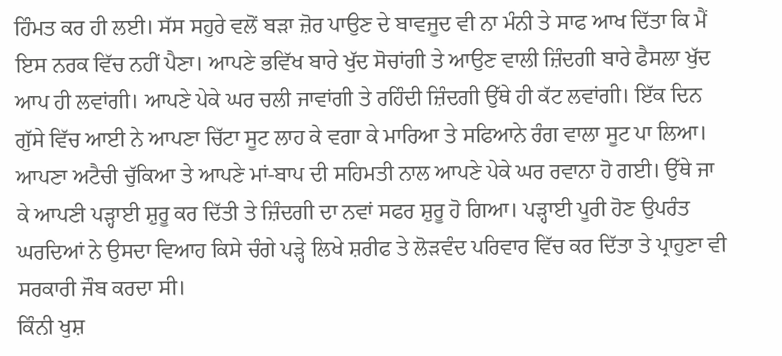ਹਿੰਮਤ ਕਰ ਹੀ ਲਈ। ਸੱਸ ਸਹੁਰੇ ਵਲੋਂ ਬੜਾ ਜ਼ੋਰ ਪਾਉਣ ਦੇ ਬਾਵਜੂਦ ਵੀ ਨਾ ਮੰਨੀ ਤੇ ਸਾਫ ਆਖ ਦਿੱਤਾ ਕਿ ਮੈਂ ਇਸ ਨਰਕ ਵਿੱਚ ਨਹੀਂ ਪੈਣਾ। ਆਪਣੇ ਭਵਿੱਖ ਬਾਰੇ ਖੁੱਦ ਸੋਚਾਂਗੀ ਤੇ ਆਉਣ ਵਾਲੀ ਜ਼ਿੰਦਗੀ ਬਾਰੇ ਫੈਸਲਾ ਖੁੱਦ ਆਪ ਹੀ ਲਵਾਂਗੀ। ਆਪਣੇ ਪੇਕੇ ਘਰ ਚਲੀ ਜਾਵਾਂਗੀ ਤੇ ਰਹਿੰਦੀ ਜ਼ਿੰਦਗੀ ਉੱਥੇ ਹੀ ਕੱਟ ਲਵਾਂਗੀ। ਇੱਕ ਦਿਨ ਗੁੱਸੇ ਵਿੱਚ ਆਈ ਨੇ ਆਪਣਾ ਚਿੱਟਾ ਸੂਟ ਲਾਹ ਕੇ ਵਗਾ ਕੇ ਮਾਰਿਆ ਤੇ ਸਫਿਆਨੇ ਰੰਗ ਵਾਲਾ ਸੂਟ ਪਾ ਲਿਆ। ਆਪਣਾ ਅਟੈਚੀ ਚੁੱਕਿਆ ਤੇ ਆਪਣੇ ਮਾਂ-ਬਾਪ ਦੀ ਸਹਿਮਤੀ ਨਾਲ ਆਪਣੇ ਪੇਕੇ ਘਰ ਰਵਾਨਾ ਹੋ ਗਈ। ਉੱਥੇ ਜਾ ਕੇ ਆਪਣੀ ਪੜ੍ਹਾਈ ਸ਼ੁਰੂ ਕਰ ਦਿੱਤੀ ਤੇ ਜ਼ਿੰਦਗੀ ਦਾ ਨਵਾਂ ਸਫਰ ਸ਼ੁਰੂ ਹੋ ਗਿਆ। ਪੜ੍ਹਾਈ ਪੂਰੀ ਹੋਣ ਉਪਰੰਤ ਘਰਦਿਆਂ ਨੇ ਉਸਦਾ ਵਿਆਹ ਕਿਸੇ ਚੰਗੇ ਪੜ੍ਹੇ ਲਿਖੇ ਸ਼ਰੀਫ ਤੇ ਲੋੜਵੰਦ ਪਰਿਵਾਰ ਵਿੱਚ ਕਰ ਦਿੱਤਾ ਤੇ ਪ੍ਰਾਹੁਣਾ ਵੀ ਸਰਕਾਰੀ ਜੌਬ ਕਰਦਾ ਸੀ।
ਕਿੰਨੀ ਖੁਸ਼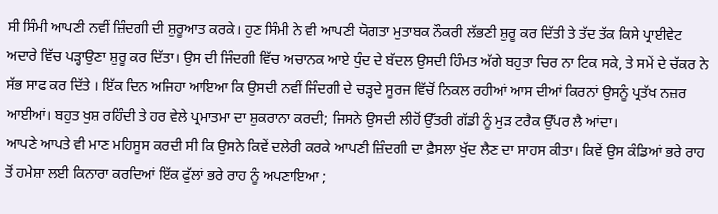ਸੀ ਸਿੰਮੀ ਆਪਣੀ ਨਵੀਂ ਜ਼ਿੰਦਗੀ ਦੀ ਸ਼ੁਰੂਆਤ ਕਰਕੇ। ਹੁਣ ਸਿੰਮੀ ਨੇ ਵੀ ਆਪਣੀ ਯੋਗਤਾ ਮੁਤਾਬਕ ਨੌਕਰੀ ਲੱਭਣੀ ਸ਼ੁਰੂ ਕਰ ਦਿੱਤੀ ਤੇ ਤੱਦ ਤੱਕ ਕਿਸੇ ਪ੍ਰਾਈਵੇਟ ਅਦਾਰੇ ਵਿੱਚ ਪੜ੍ਹਾਉਣਾ ਸ਼ੁਰੂ ਕਰ ਦਿੱਤਾ। ਉਸ ਦੀ ਜਿੰਦਗੀ ਵਿੱਚ ਅਚਾਨਕ ਆਏ ਧੁੰਦ ਦੇ ਬੱਦਲ ਉਸਦੀ ਹਿੰਮਤ ਅੱਗੇ ਬਹੁਤਾ ਚਿਰ ਨਾ ਟਿਕ ਸਕੇ, ਤੇ ਸਮੇਂ ਦੇ ਚੱਕਰ ਨੇ ਸੱਭ ਸਾਫ ਕਰ ਦਿੱਤੇ । ਇੱਕ ਦਿਨ ਅਜਿਹਾ ਆਇਆ ਕਿ ਉਸਦੀ ਨਵੀਂ ਜਿੰਦਗੀ ਦੇ ਚੜ੍ਹਦੇ ਸੂਰਜ ਵਿੱਚੋਂ ਨਿਕਲ ਰਹੀਆਂ ਆਸ ਦੀਆਂ ਕਿਰਨਾਂ ਉਸਨੂੰ ਪ੍ਰਤੱਖ ਨਜ਼ਰ ਆਈਆਂ। ਬਹੁਤ ਖੁਸ਼ ਰਹਿੰਦੀ ਤੇ ਹਰ ਵੇਲੇ ਪ੍ਰਮਾਤਮਾ ਦਾ ਸ਼ੁਕਰਾਨਾ ਕਰਦੀ; ਜਿਸਨੇ ਉਸਦੀ ਲੀਹੋਂ ਉੱਤਰੀ ਗੱਡੀ ਨੂੰ ਮੁੜ ਟਰੈਕ ਉੱਪਰ ਲੈ ਆਂਦਾ।
ਆਪਣੇ ਆਪਤੇ ਵੀ ਮਾਣ ਮਹਿਸੂਸ ਕਰਦੀ ਸੀ ਕਿ ਉਸਨੇ ਕਿਵੇਂ ਦਲੇਰੀ ਕਰਕੇ ਆਪਣੀ ਜ਼ਿੰਦਗੀ ਦਾ ਫ਼ੈਸਲਾ ਖੁੱਦ ਲੈਣ ਦਾ ਸਾਹਸ ਕੀਤਾ। ਕਿਵੇਂ ਉਸ ਕੰਡਿਆਂ ਭਰੇ ਰਾਹ ਤੋਂ ਹਮੇਸ਼ਾ ਲਈ ਕਿਨਾਰਾ ਕਰਦਿਆਂ ਇੱਕ ਫੁੱਲਾਂ ਭਰੇ ਰਾਹ ਨੂੰ ਅਪਣਾਇਆ ;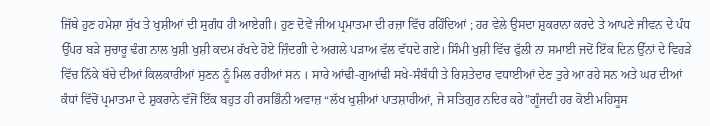ਜਿੱਥੇ ਹੁਣ ਹਮੇਸ਼ਾ ਸੁੱਖ ਤੇ ਖੁਸ਼ੀਆਂ ਦੀ ਸੁਗੰਧ ਹੀ ਆਏਗੀ। ਹੁਣ ਦੋਵੇਂ ਜੀਅ ਪ੍ਰਮਾਤਮਾ ਦੀ ਰਜ਼ਾ ਵਿੱਚ ਰਹਿੰਦਿਆਂ ; ਹਰ ਵੇਲੇ ਉਸਦਾ ਸ਼ੁਕਰਾਨਾ ਕਰਦੇ ਤੇ ਆਪਣੇ ਜੀਵਨ ਦੇ ਪੰਧ ਉੱਪਰ ਬੜੇ ਸੁਚਾਰੂ ਢੰਗ ਨਾਲ ਖੁਸ਼ੀ ਖੁਸ਼ੀ ਕਦਮ ਰੱਖਦੇ ਹੋਏ ਜ਼ਿੰਦਗੀ ਦੇ ਅਗਲੇ ਪੜਾਅ ਵੱਲ ਵੱਧਦੇ ਗਏ। ਸਿੰਮੀ ਖੁਸ਼ੀ ਵਿੱਚ ਫੁੱਲੀ ਨਾ ਸਮਾਈ ਜਦੋਂ ਇੱਕ ਦਿਨ ਉੱਨਾਂ ਦੇ ਵਿਹੜੇ ਵਿੱਚ ਨਿੱਕੇ ਬੱਚੇ ਦੀਆਂ ਕਿਲਕਾਰੀਆਂ ਸੁਣਨ ਨੂੰ ਮਿਲ ਰਹੀਆਂ ਸਨ । ਸਾਰੇ ਆਂਢੀ-ਗੁਆਂਢੀ ਸਖੇ-ਸੰਬੰਧੀ ਤੇ ਰਿਸ਼ਤੇਦਾਰ ਵਧਾਈਆਂ ਦੇਣ ਤੁਰੇ ਆ ਰਹੇ ਸਨ ਅਤੇ ਘਰ ਦੀਆਂ ਕੰਧਾਂ ਵਿੱਚੋਂ ਪ੍ਰਮਾਤਮਾ ਦੇ ਸ਼ੁਕਰਾਨੇ ਵੱਜੋਂ ਇੱਕ ਬਹੁਤ ਹੀ ਰਸਭਿੰਨੀ ਅਵਾਜ਼ “ਲੱਖ ਖੁਸ਼ੀਆਂ ਪਾਤਸ਼ਾਹੀਆਂ, ਜੇ ਸਤਿਗੁਰ ਨਦਿਰ ਕਰੇ”ਗੂੰਜਦੀ ਹਰ ਕੋਈ ਮਹਿਸੂਸ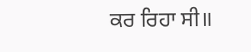ਕਰ ਰਿਹਾ ਸੀ॥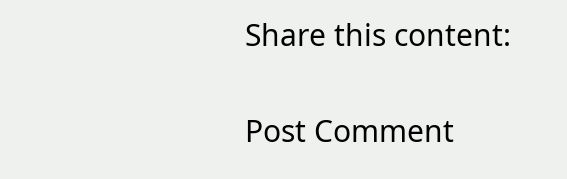Share this content:

Post Comment